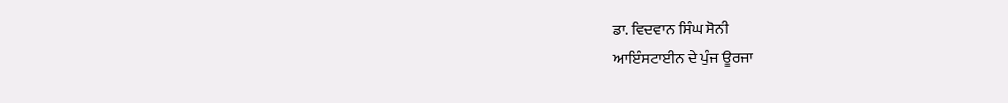ਡਾ. ਵਿਦਵਾਨ ਸਿੰਘ ਸੋਨੀ
ਆਇੰਸਟਾਈਨ ਦੇ ਪੁੰਜ ਊਰਜਾ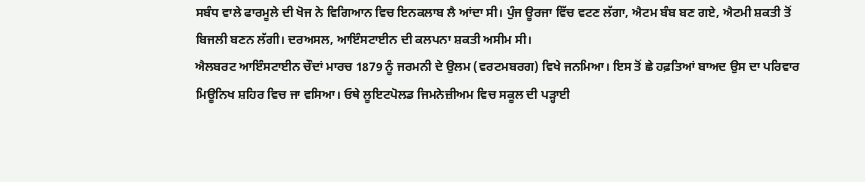ਸਬੰਧ ਵਾਲੇ ਫਾਰਮੂਲੇ ਦੀ ਖੋਜ ਨੇ ਵਿਗਿਆਨ ਵਿਚ ਇਨਕਲਾਬ ਲੈ ਆਂਦਾ ਸੀ। ਪੁੰਜ ਊਰਜਾ ਵਿੱਚ ਵਟਣ ਲੱਗਾ, ਐਟਮ ਬੰਬ ਬਣ ਗਏ, ਐਟਮੀ ਸ਼ਕਤੀ ਤੋਂ ਬਿਜਲੀ ਬਣਨ ਲੱਗੀ। ਦਰਅਸਲ, ਆਇੰਸਟਾਈਨ ਦੀ ਕਲਪਨਾ ਸ਼ਕਤੀ ਅਸੀਮ ਸੀ।
ਐਲਬਰਟ ਆਇੰਸਟਾਈਨ ਚੌਦਾਂ ਮਾਰਚ 1879 ਨੂੰ ਜਰਮਨੀ ਦੇ ਉਲਮ (ਵਰਟਮਬਰਗ) ਵਿਖੇ ਜਨਮਿਆ। ਇਸ ਤੋਂ ਛੇ ਹਫ਼ਤਿਆਂ ਬਾਅਦ ਉਸ ਦਾ ਪਰਿਵਾਰ ਮਿਊਨਿਖ ਸ਼ਹਿਰ ਵਿਚ ਜਾ ਵਸਿਆ। ਓਥੇ ਲੂਇਟਪੋਲਡ ਜਿਮਨੇਜ਼ੀਅਮ ਵਿਚ ਸਕੂਲ ਦੀ ਪੜ੍ਹਾਈ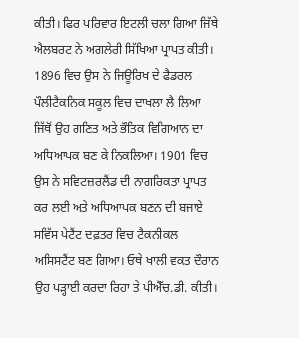ਕੀਤੀ। ਫਿਰ ਪਰਿਵਾਰ ਇਟਲੀ ਚਲਾ ਗਿਆ ਜਿੱਥੇ ਐਲਬਰਟ ਨੇ ਅਗਲੇਰੀ ਸਿੱਖਿਆ ਪ੍ਰਾਪਤ ਕੀਤੀ। 1896 ਵਿਚ ਉਸ ਨੇ ਜਿਊਰਿਖ ਦੇ ਫੈਡਰਲ ਪੌਲੀਟੈਕਨਿਕ ਸਕੂਲ ਵਿਚ ਦਾਖਲਾ ਲੈ ਲਿਆ ਜਿੱਥੋਂ ਉਹ ਗਣਿਤ ਅਤੇ ਭੌਤਿਕ ਵਿਗਿਆਨ ਦਾ ਅਧਿਆਪਕ ਬਣ ਕੇ ਨਿਕਲਿਆ। 1901 ਵਿਚ ਉਸ ਨੇ ਸਵਿਟਜ਼ਰਲੈਂਡ ਦੀ ਨਾਗਰਿਕਤਾ ਪ੍ਰਾਪਤ ਕਰ ਲਈ ਅਤੇ ਅਧਿਆਪਕ ਬਣਨ ਦੀ ਬਜਾਏ ਸਵਿੱਸ ਪੇਟੈਂਟ ਦਫ਼ਤਰ ਵਿਚ ਟੈਕਨੀਕਲ ਅਸਿਸਟੈਂਟ ਬਣ ਗਿਆ। ਓਥੇ ਖਾਲੀ ਵਕਤ ਦੌਰਾਨ ਉਹ ਪੜ੍ਹਾਈ ਕਰਦਾ ਰਿਹਾ ਤੇ ਪੀਐੱਚ.ਡੀ. ਕੀਤੀ।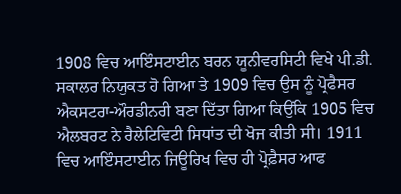1908 ਵਿਚ ਆਇੰਸਟਾਈਨ ਬਰਨ ਯੂਨੀਵਰਸਿਟੀ ਵਿਖੇ ਪੀ.ਡੀ. ਸਕਾਲਰ ਨਿਯੁਕਤ ਹੋ ਗਿਆ ਤੇ 1909 ਵਿਚ ਉਸ ਨੂੰ ਪ੍ਰੋਫੈਸਰ ਐਕਸਟਰਾ-ਔਰਡੀਨਰੀ ਬਣਾ ਦਿੱਤਾ ਗਿਆ ਕਿਉਂਕਿ 1905 ਵਿਚ ਐਲਬਰਟ ਨੇ ਰੈਲੇਟਿਵਿਟੀ ਸਿਧਾਂਤ ਦੀ ਖੋਜ ਕੀਤੀ ਸੀ। 1911 ਵਿਚ ਆਇੰਸਟਾਈਨ ਜਿਊਰਿਖ ਵਿਚ ਹੀ ਪ੍ਰੋਫ਼ੈਸਰ ਆਫ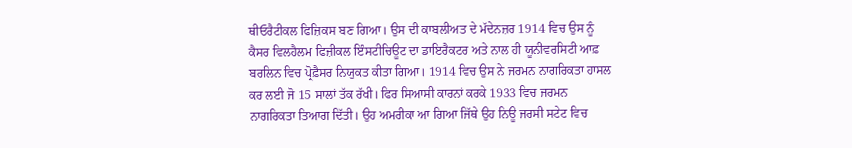ਥੀਓਰੈਟੀਕਲ ਫਿਜ਼ਿਕਸ ਬਣ ਗਿਆ। ਉਸ ਦੀ ਕਾਬਲੀਅਤ ਦੇ ਮੱਦੇਨਜ਼ਰ 1914 ਵਿਚ ਉਸ ਨੂੰ ਕੈਸਰ ਵਿਲਹੈਲਮ ਫਿਜ਼ੀਕਲ ਇੰਸਟੀਚਿਊਟ ਦਾ ਡਾਇਰੈਕਟਰ ਅਤੇ ਨਾਲ ਹੀ ਯੂਨੀਵਰਸਿਟੀ ਆਫ਼ ਬਰਲਿਨ ਵਿਚ ਪ੍ਰੋਫ਼ੈਸਰ ਨਿਯੁਕਤ ਕੀਤਾ ਗਿਆ। 1914 ਵਿਚ ਉਸ ਨੇ ਜਰਮਨ ਨਾਗਰਿਕਤਾ ਹਾਸਲ ਕਰ ਲਈ ਜੋ 15 ਸਾਲਾਂ ਤੱਕ ਰੱਖੀ। ਫਿਰ ਸਿਆਸੀ ਕਾਰਨਾਂ ਕਰਕੇ 1933 ਵਿਚ ਜਰਮਨ ਨਾਗਰਿਕਤਾ ਤਿਆਗ ਦਿੱਤੀ। ਉਹ ਅਮਰੀਕਾ ਆ ਗਿਆ ਜਿੱਥੇ ਉਹ ਨਿਊ ਜਰਸੀ ਸਟੇਟ ਵਿਚ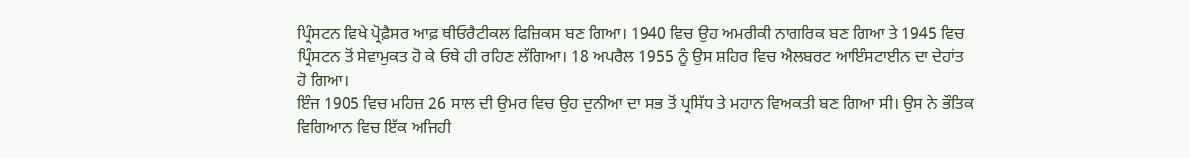ਪ੍ਰਿੰਸਟਨ ਵਿਖੇ ਪ੍ਰੋਫ਼ੈਸਰ ਆਫ਼ ਥੀਓਰੈਟੀਕਲ ਫਿਜ਼ਿਕਸ ਬਣ ਗਿਆ। 1940 ਵਿਚ ਉਹ ਅਮਰੀਕੀ ਨਾਗਰਿਕ ਬਣ ਗਿਆ ਤੇ 1945 ਵਿਚ ਪ੍ਰਿੰਸਟਨ ਤੋਂ ਸੇਵਾਮੁਕਤ ਹੋ ਕੇ ਓਥੇ ਹੀ ਰਹਿਣ ਲੱਗਿਆ। 18 ਅਪਰੈਲ 1955 ਨੂੰ ਉਸ ਸ਼ਹਿਰ ਵਿਚ ਐਲਬਰਟ ਆਇੰਸਟਾਈਨ ਦਾ ਦੇਹਾਂਤ ਹੋ ਗਿਆ।
ਇੰਜ 1905 ਵਿਚ ਮਹਿਜ਼ 26 ਸਾਲ ਦੀ ਉਮਰ ਵਿਚ ਉਹ ਦੁਨੀਆ ਦਾ ਸਭ ਤੋਂ ਪ੍ਰਸਿੱਧ ਤੇ ਮਹਾਨ ਵਿਅਕਤੀ ਬਣ ਗਿਆ ਸੀ। ਉਸ ਨੇ ਭੌਤਿਕ ਵਿਗਿਆਨ ਵਿਚ ਇੱਕ ਅਜਿਹੀ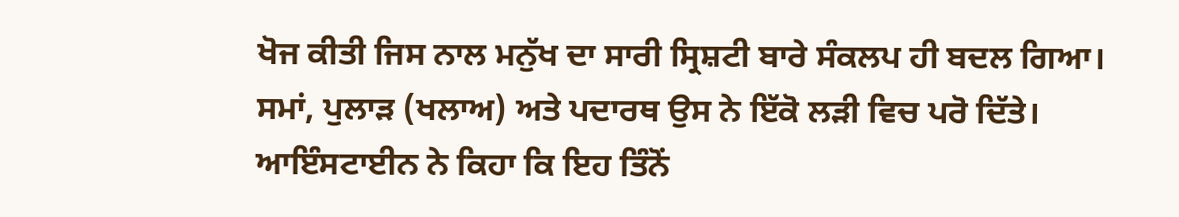ਖੋਜ ਕੀਤੀ ਜਿਸ ਨਾਲ ਮਨੁੱਖ ਦਾ ਸਾਰੀ ਸ੍ਰਿਸ਼ਟੀ ਬਾਰੇ ਸੰਕਲਪ ਹੀ ਬਦਲ ਗਿਆ। ਸਮਾਂ, ਪੁਲਾੜ (ਖਲਾਅ) ਅਤੇ ਪਦਾਰਥ ਉਸ ਨੇ ਇੱਕੋ ਲੜੀ ਵਿਚ ਪਰੋ ਦਿੱਤੇ। ਆਇੰਸਟਾਈਨ ਨੇ ਕਿਹਾ ਕਿ ਇਹ ਤਿੰਨੋਂ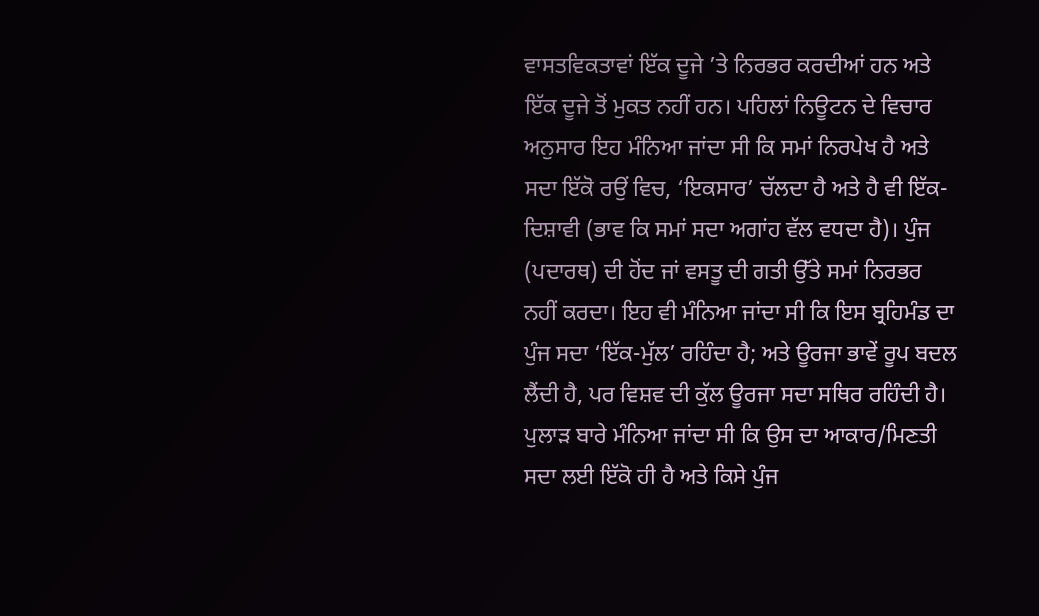ਵਾਸਤਵਿਕਤਾਵਾਂ ਇੱਕ ਦੂਜੇ ’ਤੇ ਨਿਰਭਰ ਕਰਦੀਆਂ ਹਨ ਅਤੇ ਇੱਕ ਦੂਜੇ ਤੋਂ ਮੁਕਤ ਨਹੀਂ ਹਨ। ਪਹਿਲਾਂ ਨਿਊਟਨ ਦੇ ਵਿਚਾਰ ਅਨੁਸਾਰ ਇਹ ਮੰਨਿਆ ਜਾਂਦਾ ਸੀ ਕਿ ਸਮਾਂ ਨਿਰਪੇਖ ਹੈ ਅਤੇ ਸਦਾ ਇੱਕੋ ਰਉਂ ਵਿਚ, ‘ਇਕਸਾਰ’ ਚੱਲਦਾ ਹੈ ਅਤੇ ਹੈ ਵੀ ਇੱਕ-ਦਿਸ਼ਾਵੀ (ਭਾਵ ਕਿ ਸਮਾਂ ਸਦਾ ਅਗਾਂਹ ਵੱਲ ਵਧਦਾ ਹੈ)। ਪੁੰਜ (ਪਦਾਰਥ) ਦੀ ਹੋਂਦ ਜਾਂ ਵਸਤੂ ਦੀ ਗਤੀ ਉੱਤੇ ਸਮਾਂ ਨਿਰਭਰ ਨਹੀਂ ਕਰਦਾ। ਇਹ ਵੀ ਮੰਨਿਆ ਜਾਂਦਾ ਸੀ ਕਿ ਇਸ ਬ੍ਰਹਿਮੰਡ ਦਾ ਪੁੰਜ ਸਦਾ ‘ਇੱਕ-ਮੁੱਲ’ ਰਹਿੰਦਾ ਹੈ; ਅਤੇ ਊਰਜਾ ਭਾਵੇਂ ਰੂਪ ਬਦਲ ਲੈਂਦੀ ਹੈ, ਪਰ ਵਿਸ਼ਵ ਦੀ ਕੁੱਲ ਊਰਜਾ ਸਦਾ ਸਥਿਰ ਰਹਿੰਦੀ ਹੈ। ਪੁਲਾੜ ਬਾਰੇ ਮੰਨਿਆ ਜਾਂਦਾ ਸੀ ਕਿ ਉਸ ਦਾ ਆਕਾਰ/ਮਿਣਤੀ ਸਦਾ ਲਈ ਇੱਕੋ ਹੀ ਹੈ ਅਤੇ ਕਿਸੇ ਪੁੰਜ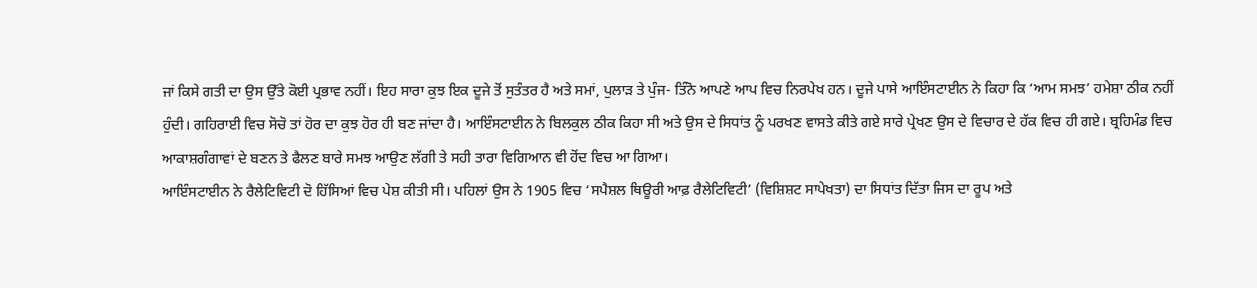ਜਾਂ ਕਿਸੇ ਗਤੀ ਦਾ ਉਸ ਉੱਤੇ ਕੋਈ ਪ੍ਰਭਾਵ ਨਹੀਂ। ਇਹ ਸਾਰਾ ਕੁਝ ਇਕ ਦੂਜੇ ਤੋਂ ਸੁਤੰਤਰ ਹੈ ਅਤੇ ਸਮਾਂ, ਪੁਲਾੜ ਤੇ ਪੁੰਜ- ਤਿੰਨੋ ਆਪਣੇ ਆਪ ਵਿਚ ਨਿਰਪੇਖ ਹਨ। ਦੂਜੇ ਪਾਸੇ ਆਇੰਸਟਾਈਨ ਨੇ ਕਿਹਾ ਕਿ ‘ਆਮ ਸਮਝ’ ਹਮੇਸ਼ਾ ਠੀਕ ਨਹੀਂ ਹੁੰਦੀ। ਗਹਿਰਾਈ ਵਿਚ ਸੋਚੋ ਤਾਂ ਹੋਰ ਦਾ ਕੁਝ ਹੋਰ ਹੀ ਬਣ ਜਾਂਦਾ ਹੈ। ਆਇੰਸਟਾਈਨ ਨੇ ਬਿਲਕੁਲ ਠੀਕ ਕਿਹਾ ਸੀ ਅਤੇ ਉਸ ਦੇ ਸਿਧਾਂਤ ਨੂੰ ਪਰਖਣ ਵਾਸਤੇ ਕੀਤੇ ਗਏ ਸਾਰੇ ਪ੍ਰੇਖਣ ਉਸ ਦੇ ਵਿਚਾਰ ਦੇ ਹੱਕ ਵਿਚ ਹੀ ਗਏ। ਬ੍ਰਹਿਮੰਡ ਵਿਚ ਆਕਾਸ਼ਗੰਗਾਵਾਂ ਦੇ ਬਣਨ ਤੇ ਫੈਲਣ ਬਾਰੇ ਸਮਝ ਆਉਣ ਲੱਗੀ ਤੇ ਸਹੀ ਤਾਰਾ ਵਿਗਿਆਨ ਵੀ ਹੋਂਦ ਵਿਚ ਆ ਗਿਆ।
ਆਇੰਸਟਾਈਨ ਨੇ ਰੈਲੇਟਿਵਿਟੀ ਦੋ ਹਿੱਸਿਆਂ ਵਿਚ ਪੇਸ਼ ਕੀਤੀ ਸੀ। ਪਹਿਲਾਂ ਉਸ ਨੇ 1905 ਵਿਚ ‘ਸਪੈਸ਼ਲ ਥਿਊਰੀ ਆਫ਼ ਰੈਲੇਟਿਵਿਟੀ’ (ਵਿਸ਼ਿਸ਼ਟ ਸਾਪੇਖਤਾ) ਦਾ ਸਿਧਾਂਤ ਦਿੱਤਾ ਜਿਸ ਦਾ ਰੂਪ ਅਤੇ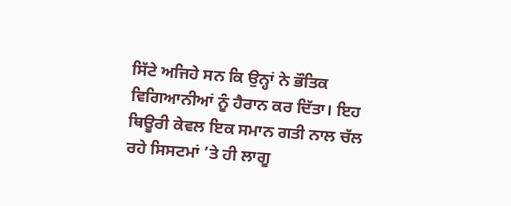ਸਿੱਟੇ ਅਜਿਹੇ ਸਨ ਕਿ ਉਨ੍ਹਾਂ ਨੇ ਭੌਤਿਕ ਵਿਗਿਆਨੀਆਂ ਨੂੰ ਹੈਰਾਨ ਕਰ ਦਿੱਤਾ। ਇਹ ਥਿਊਰੀ ਕੇਵਲ ਇਕ ਸਮਾਨ ਗਤੀ ਨਾਲ ਚੱਲ ਰਹੇ ਸਿਸਟਮਾਂ ’ਤੇ ਹੀ ਲਾਗੂ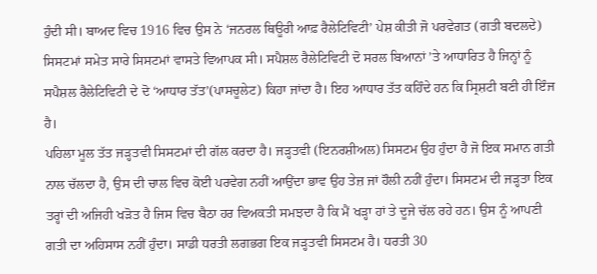ਹੁੰਦੀ ਸੀ। ਬਾਅਦ ਵਿਚ 1916 ਵਿਚ ਉਸ ਨੇ ‘ਜਨਰਲ ਥਿਊਰੀ ਆਫ਼ ਰੈਲੇਟਿਵਿਟੀ’ ਪੇਸ਼ ਕੀਤੀ ਜੋ ਪਰਵੇਗਤ (ਗਤੀ ਬਦਲਦੇ) ਸਿਸਟਮਾਂ ਸਮੇਤ ਸਾਰੇ ਸਿਸਟਮਾਂ ਵਾਸਤੇ ਵਿਆਪਕ ਸੀ। ਸਪੈਸ਼ਲ ਰੈਲੇਟਿਵਿਟੀ ਦੋ ਸਰਲ ਬਿਆਨਾਂ ’ਤੇ ਆਧਾਰਿਤ ਹੈ ਜਿਨ੍ਹਾਂ ਨੂੰ ਸਪੈਸ਼ਲ ਰੈਲੇਟਿਵਿਟੀ ਦੇ ਦੋ ‘ਆਧਾਰ ਤੱਤ’(ਪਾਸਚੂਲੇਟ) ਕਿਹਾ ਜਾਂਦਾ ਹੈ। ਇਹ ਆਧਾਰ ਤੱਤ ਕਹਿੰਦੇ ਹਨ ਕਿ ਸ੍ਰਿਸ਼ਟੀ ਬਣੀ ਹੀ ਇੰਜ ਹੈ।
ਪਹਿਲਾ ਮੂਲ ਤੱਤ ਜੜ੍ਹਤਵੀ ਸਿਸਟਮਾਂ ਦੀ ਗੱਲ ਕਰਦਾ ਹੈ। ਜੜ੍ਹਤਵੀ (ਇਨਰਸ਼ੀਅਲ) ਸਿਸਟਮ ਉਹ ਹੁੰਦਾ ਹੈ ਜੋ ਇਕ ਸਮਾਨ ਗਤੀ ਨਾਲ ਚੱਲਦਾ ਹੈ, ਉਸ ਦੀ ਚਾਲ ਵਿਚ ਕੋਈ ਪਰਵੇਗ ਨਹੀਂ ਆਉਂਦਾ ਭਾਵ ਉਹ ਤੇਜ਼ ਜਾਂ ਹੌਲੀ ਨਹੀਂ ਹੁੰਦਾ। ਸਿਸਟਮ ਦੀ ਜੜ੍ਹਤਾ ਇਕ ਤਰ੍ਹਾਂ ਦੀ ਅਜਿਹੀ ਖੜੋਤ ਹੈ ਜਿਸ ਵਿਚ ਬੈਠਾ ਹਰ ਵਿਅਕਤੀ ਸਮਝਦਾ ਹੈ ਕਿ ਮੈਂ ਖੜ੍ਹਾ ਹਾਂ ਤੇ ਦੂਜੇ ਚੱਲ ਰਹੇ ਹਨ। ਉਸ ਨੂੰ ਆਪਣੀ ਗਤੀ ਦਾ ਅਹਿਸਾਸ ਨਹੀਂ ਹੁੰਦਾ। ਸਾਡੀ ਧਰਤੀ ਲਗਭਗ ਇਕ ਜੜ੍ਹਤਵੀ ਸਿਸਟਮ ਹੈ। ਧਰਤੀ 30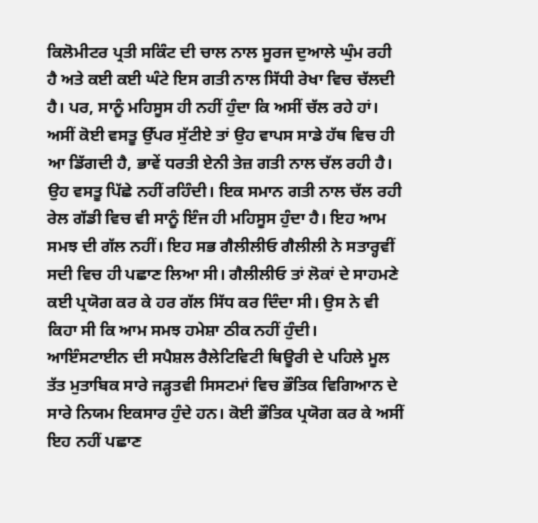ਕਿਲੋਮੀਟਰ ਪ੍ਰਤੀ ਸਕਿੰਟ ਦੀ ਚਾਲ ਨਾਲ ਸੂਰਜ ਦੁਆਲੇ ਘੁੰਮ ਰਹੀ ਹੈ ਅਤੇ ਕਈ ਕਈ ਘੰਟੇ ਇਸ ਗਤੀ ਨਾਲ ਸਿੱਧੀ ਰੇਖਾ ਵਿਚ ਚੱਲਦੀ ਹੈ। ਪਰ, ਸਾਨੂੰ ਮਹਿਸੂਸ ਹੀ ਨਹੀਂ ਹੁੰਦਾ ਕਿ ਅਸੀਂ ਚੱਲ ਰਹੇ ਹਾਂ। ਅਸੀਂ ਕੋਈ ਵਸਤੂ ਉੱਪਰ ਸੁੱਟੀਏ ਤਾਂ ਉਹ ਵਾਪਸ ਸਾਡੇ ਹੱਥ ਵਿਚ ਹੀ ਆ ਡਿੱਗਦੀ ਹੈ, ਭਾਵੇਂ ਧਰਤੀ ਏਨੀ ਤੇਜ਼ ਗਤੀ ਨਾਲ ਚੱਲ ਰਹੀ ਹੈ। ਉਹ ਵਸਤੂ ਪਿੱਛੇ ਨਹੀਂ ਰਹਿੰਦੀ। ਇਕ ਸਮਾਨ ਗਤੀ ਨਾਲ ਚੱਲ ਰਹੀ ਰੇਲ ਗੱਡੀ ਵਿਚ ਵੀ ਸਾਨੂੰ ਇੰਜ ਹੀ ਮਹਿਸੂਸ ਹੁੰਦਾ ਹੈ। ਇਹ ਆਮ ਸਮਝ ਦੀ ਗੱਲ ਨਹੀਂ। ਇਹ ਸਭ ਗੈਲੀਲੀਓ ਗੈਲੀਲੀ ਨੇ ਸਤਾਰ੍ਹਵੀਂ ਸਦੀ ਵਿਚ ਹੀ ਪਛਾਣ ਲਿਆ ਸੀ। ਗੈਲੀਲੀਓ ਤਾਂ ਲੋਕਾਂ ਦੇ ਸਾਹਮਣੇ ਕਈ ਪ੍ਰਯੋਗ ਕਰ ਕੇ ਹਰ ਗੱਲ ਸਿੱਧ ਕਰ ਦਿੰਦਾ ਸੀ। ਉਸ ਨੇ ਵੀ ਕਿਹਾ ਸੀ ਕਿ ਆਮ ਸਮਝ ਹਮੇਸ਼ਾ ਠੀਕ ਨਹੀਂ ਹੁੰਦੀ।
ਆਇੰਸਟਾਈਨ ਦੀ ਸਪੈਸ਼ਲ ਰੈਲੇਟਿਵਿਟੀ ਥਿਊਰੀ ਦੇ ਪਹਿਲੇ ਮੂਲ ਤੱਤ ਮੁਤਾਬਿਕ ਸਾਰੇ ਜੜ੍ਹਤਵੀ ਸਿਸਟਮਾਂ ਵਿਚ ਭੌਤਿਕ ਵਿਗਿਆਨ ਦੇ ਸਾਰੇ ਨਿਯਮ ਇਕਸਾਰ ਹੁੰਦੇ ਹਨ। ਕੋਈ ਭੌਤਿਕ ਪ੍ਰਯੋਗ ਕਰ ਕੇ ਅਸੀਂ ਇਹ ਨਹੀਂ ਪਛਾਣ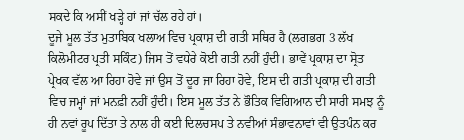ਸਕਦੇ ਕਿ ਅਸੀਂ ਖੜ੍ਹੇ ਹਾਂ ਜਾਂ ਚੱਲ ਰਹੇ ਹਾਂ।
ਦੂਜੇ ਮੂਲ ਤੱਤ ਮੁਤਾਬਿਕ ਖਲਾਅ ਵਿਚ ਪ੍ਰਕਾਸ਼ ਦੀ ਗਤੀ ਸਥਿਰ ਹੈ (ਲਗਭਗ 3 ਲੱਖ ਕਿਲੋਮੀਟਰ ਪ੍ਰਤੀ ਸਕਿੰਟ) ਜਿਸ ਤੋਂ ਵਧੇਰੇ ਕੋਈ ਗਤੀ ਨਹੀਂ ਹੁੰਦੀ। ਭਾਵੇਂ ਪ੍ਰਕਾਸ਼ ਦਾ ਸ੍ਰੋਤ ਪ੍ਰੇਖਕ ਵੱਲ ਆ ਰਿਹਾ ਹੋਵੇ ਜਾਂ ਉਸ ਤੋਂ ਦੂਰ ਜਾ ਰਿਹਾ ਹੋਵੇ, ਇਸ ਦੀ ਗਤੀ ਪ੍ਰਕਾਸ਼ ਦੀ ਗਤੀ ਵਿਚ ਜਮ੍ਹਾਂ ਜਾਂ ਮਨਫ਼ੀ ਨਹੀਂ ਹੁੰਦੀ। ਇਸ ਮੂਲ ਤੱਤ ਨੇ ਭੌਤਿਕ ਵਿਗਿਆਨ ਦੀ ਸਾਰੀ ਸਮਝ ਨੂੰ ਹੀ ਨਵਾਂ ਰੂਪ ਦਿੱਤਾ ਤੇ ਨਾਲ ਹੀ ਕਈ ਦਿਲਚਸਪ ਤੇ ਨਵੀਆਂ ਸੰਭਾਵਨਾਵਾਂ ਵੀ ਉਤਪੰਨ ਕਰ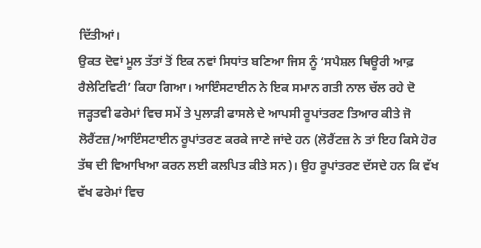ਦਿੱਤੀਆਂ।
ਉਕਤ ਦੋਵਾਂ ਮੂਲ ਤੱਤਾਂ ਤੋਂ ਇਕ ਨਵਾਂ ਸਿਧਾਂਤ ਬਣਿਆ ਜਿਸ ਨੂੰ ‘ਸਪੈਸ਼ਲ ਥਿਊਰੀ ਆਫ਼ ਰੈਲੇਟਿਵਿਟੀ’ ਕਿਹਾ ਗਿਆ। ਆਇੰਸਟਾਈਨ ਨੇ ਇਕ ਸਮਾਨ ਗਤੀ ਨਾਲ ਚੱਲ ਰਹੇ ਦੋ ਜੜ੍ਹਤਵੀ ਫਰੇਮਾਂ ਵਿਚ ਸਮੇਂ ਤੇ ਪੁਲਾੜੀ ਫਾਸਲੇ ਦੇ ਆਪਸੀ ਰੂਪਾਂਤਰਣ ਤਿਆਰ ਕੀਤੇ ਜੋ ਲੋਰੈਂਟਜ਼/ਆਇੰਸਟਾਈਨ ਰੂਪਾਂਤਰਣ ਕਰਕੇ ਜਾਣੇ ਜਾਂਦੇ ਹਨ (ਲੋਰੈਂਟਜ਼ ਨੇ ਤਾਂ ਇਹ ਕਿਸੇ ਹੋਰ ਤੱਥ ਦੀ ਵਿਆਖਿਆ ਕਰਨ ਲਈ ਕਲਪਿਤ ਕੀਤੇ ਸਨ)। ਉਹ ਰੂਪਾਂਤਰਣ ਦੱਸਦੇ ਹਨ ਕਿ ਵੱਖ ਵੱਖ ਫਰੇਮਾਂ ਵਿਚ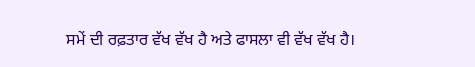ਸਮੇਂ ਦੀ ਰਫ਼ਤਾਰ ਵੱਖ ਵੱਖ ਹੈ ਅਤੇ ਫਾਸਲਾ ਵੀ ਵੱਖ ਵੱਖ ਹੈ।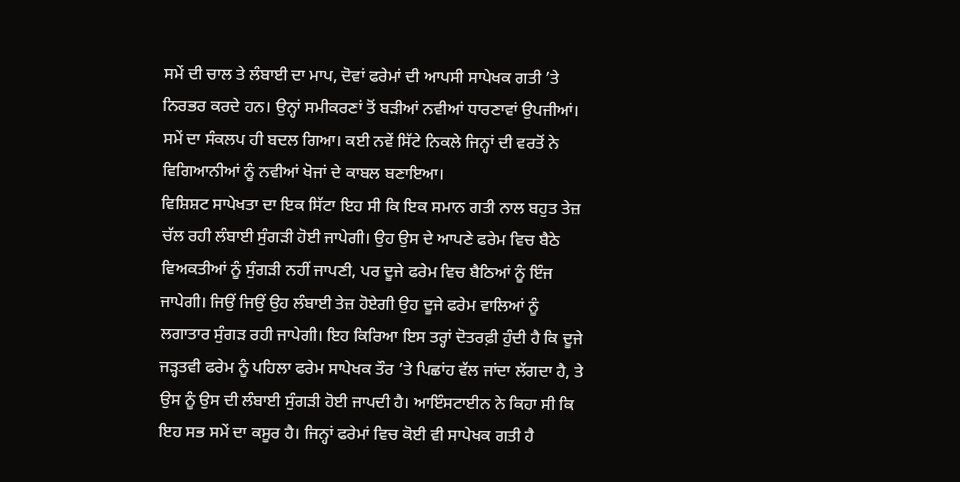ਸਮੇਂ ਦੀ ਚਾਲ ਤੇ ਲੰਬਾਈ ਦਾ ਮਾਪ, ਦੋਵਾਂ ਫਰੇਮਾਂ ਦੀ ਆਪਸੀ ਸਾਪੇਖਕ ਗਤੀ ’ਤੇ ਨਿਰਭਰ ਕਰਦੇ ਹਨ। ਉਨ੍ਹਾਂ ਸਮੀਕਰਣਾਂ ਤੋਂ ਬੜੀਆਂ ਨਵੀਆਂ ਧਾਰਣਾਵਾਂ ਉਪਜੀਆਂ। ਸਮੇਂ ਦਾ ਸੰਕਲਪ ਹੀ ਬਦਲ ਗਿਆ। ਕਈ ਨਵੇਂ ਸਿੱਟੇ ਨਿਕਲੇ ਜਿਨ੍ਹਾਂ ਦੀ ਵਰਤੋਂ ਨੇ ਵਿਗਿਆਨੀਆਂ ਨੂੰ ਨਵੀਆਂ ਖੋਜਾਂ ਦੇ ਕਾਬਲ ਬਣਾਇਆ।
ਵਿਸ਼ਿਸ਼ਟ ਸਾਪੇਖਤਾ ਦਾ ਇਕ ਸਿੱਟਾ ਇਹ ਸੀ ਕਿ ਇਕ ਸਮਾਨ ਗਤੀ ਨਾਲ ਬਹੁਤ ਤੇਜ਼ ਚੱਲ ਰਹੀ ਲੰਬਾਈ ਸੁੰਗੜੀ ਹੋਈ ਜਾਪੇਗੀ। ਉਹ ਉਸ ਦੇ ਆਪਣੇ ਫਰੇਮ ਵਿਚ ਬੈਠੇ ਵਿਅਕਤੀਆਂ ਨੂੰ ਸੁੰਗੜੀ ਨਹੀਂ ਜਾਪਣੀ, ਪਰ ਦੂਜੇ ਫਰੇਮ ਵਿਚ ਬੈਠਿਆਂ ਨੂੰ ਇੰਜ ਜਾਪੇਗੀ। ਜਿਉਂ ਜਿਉਂ ਉਹ ਲੰਬਾਈ ਤੇਜ਼ ਹੋਏਗੀ ਉਹ ਦੂਜੇ ਫਰੇਮ ਵਾਲਿਆਂ ਨੂੰ ਲਗਾਤਾਰ ਸੁੰਗੜ ਰਹੀ ਜਾਪੇਗੀ। ਇਹ ਕਿਰਿਆ ਇਸ ਤਰ੍ਹਾਂ ਦੋਤਰਫ਼ੀ ਹੁੰਦੀ ਹੈ ਕਿ ਦੂਜੇ ਜੜ੍ਹਤਵੀ ਫਰੇਮ ਨੂੰ ਪਹਿਲਾ ਫਰੇਮ ਸਾਪੇਖਕ ਤੌਰ ’ਤੇ ਪਿਛਾਂਹ ਵੱਲ ਜਾਂਦਾ ਲੱਗਦਾ ਹੈ, ਤੇ ਉਸ ਨੂੰ ਉਸ ਦੀ ਲੰਬਾਈ ਸੁੰਗੜੀ ਹੋਈ ਜਾਪਦੀ ਹੈ। ਆਇੰਸਟਾਈਨ ਨੇ ਕਿਹਾ ਸੀ ਕਿ ਇਹ ਸਭ ਸਮੇਂ ਦਾ ਕਸੂਰ ਹੈ। ਜਿਨ੍ਹਾਂ ਫਰੇਮਾਂ ਵਿਚ ਕੋਈ ਵੀ ਸਾਪੇਖਕ ਗਤੀ ਹੈ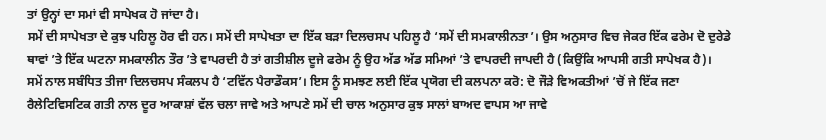ਤਾਂ ਉਨ੍ਹਾਂ ਦਾ ਸਮਾਂ ਵੀ ਸਾਪੇਖਕ ਹੋ ਜਾਂਦਾ ਹੈ।
ਸਮੇਂ ਦੀ ਸਾਪੇਖਤਾ ਦੇ ਕੁਝ ਪਹਿਲੂ ਹੋਰ ਵੀ ਹਨ। ਸਮੇਂ ਦੀ ਸਾਪੇਖਤਾ ਦਾ ਇੱਕ ਬੜਾ ਦਿਲਚਸਪ ਪਹਿਲੂ ਹੈ ‘ਸਮੇਂ ਦੀ ਸਮਕਾਲੀਨਤਾ’। ਉਸ ਅਨੁਸਾਰ ਵਿਚ ਜੇਕਰ ਇੱਕ ਫਰੇਮ ਦੋ ਦੁਰੇਡੇ ਥਾਵਾਂ ’ਤੇ ਇੱਕ ਘਟਨਾ ਸਮਕਾਲੀਨ ਤੌਰ ’ਤੇ ਵਾਪਰਦੀ ਹੈ ਤਾਂ ਗਤੀਸ਼ੀਲ ਦੂਜੇ ਫਰੇਮ ਨੂੰ ਉਹ ਅੱਡ ਅੱਡ ਸਮਿਆਂ ’ਤੇ ਵਾਪਰਦੀ ਜਾਪਦੀ ਹੈ (ਕਿਉਂਕਿ ਆਪਸੀ ਗਤੀ ਸਾਪੇਖਕ ਹੈ)।
ਸਮੇਂ ਨਾਲ ਸਬੰਧਿਤ ਤੀਜਾ ਦਿਲਚਸਪ ਸੰਕਲਪ ਹੈ ‘ਟਵਿੱਨ ਪੈਰਾਡੌਕਸ’। ਇਸ ਨੂੰ ਸਮਝਣ ਲਈ ਇੱਕ ਪ੍ਰਯੋਗ ਦੀ ਕਲਪਨਾ ਕਰੋ: ਦੋ ਜੌੜੇ ਵਿਅਕਤੀਆਂ ’ਚੋਂ ਜੇ ਇੱਕ ਜਣਾ ਰੈਲੇਟਿਵਿਸਟਿਕ ਗਤੀ ਨਾਲ ਦੂਰ ਆਕਾਸ਼ਾਂ ਵੱਲ ਚਲਾ ਜਾਵੇ ਅਤੇ ਆਪਣੇ ਸਮੇਂ ਦੀ ਚਾਲ ਅਨੁਸਾਰ ਕੁਝ ਸਾਲਾਂ ਬਾਅਦ ਵਾਪਸ ਆ ਜਾਵੇ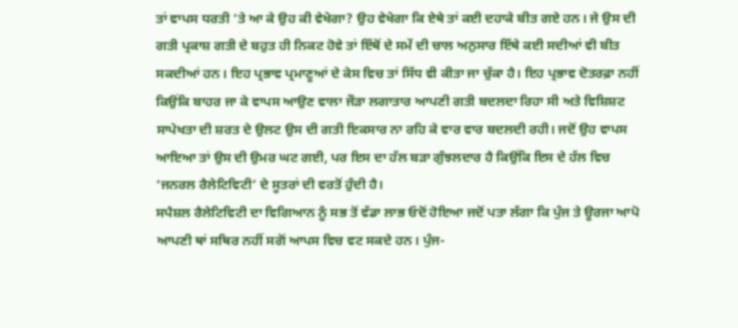ਤਾਂ ਵਾਪਸ ਧਰਤੀ ’ਤੇ ਆ ਕੇ ਉਹ ਕੀ ਵੇਖੇਗਾ? ਉਹ ਵੇਖੇਗਾ ਕਿ ਏਥੇ ਤਾਂ ਕਈ ਦਹਾਕੇ ਬੀਤ ਗਏ ਹਨ। ਜੇ ਉਸ ਦੀ ਗਤੀ ਪ੍ਰਕਾਸ਼ ਗਤੀ ਦੇ ਬਹੁਤ ਹੀ ਨਿਕਟ ਹੋਵੇ ਤਾਂ ਇੱਥੋਂ ਦੇ ਸਮੇਂ ਦੀ ਚਾਲ ਅਨੁਸਾਰ ਇੱਥੇ ਕਈ ਸਦੀਆਂ ਵੀ ਬੀਤ ਸਕਦੀਆਂ ਹਨ। ਇਹ ਪ੍ਰਭਾਵ ਪ੍ਰਮਾਣੂਆਂ ਦੇ ਕੇਸ ਵਿਚ ਤਾਂ ਸਿੱਧ ਵੀ ਕੀਤਾ ਜਾ ਚੁੱਕਾ ਹੈ। ਇਹ ਪ੍ਰਭਾਵ ਦੋਤਰਫ਼ਾ ਨਹੀਂ ਕਿਉਂਕਿ ਬਾਹਰ ਜਾ ਕੇ ਵਾਪਸ ਆਉਣ ਵਾਲਾ ਜੌੜਾ ਲਗਾਤਾਰ ਆਪਣੀ ਗਤੀ ਬਦਲਦਾ ਰਿਹਾ ਸੀ ਅਤੇ ਵਿਸ਼ਿਸ਼ਟ ਸਾਪੇਖਤਾ ਦੀ ਸ਼ਰਤ ਦੇ ਉਲਟ ਉਸ ਦੀ ਗਤੀ ਇਕਸਾਰ ਨਾ ਰਹਿ ਕੇ ਵਾਰ ਵਾਰ ਬਦਲਦੀ ਰਹੀ। ਜਦੋਂ ਉਹ ਵਾਪਸ ਆਇਆ ਤਾਂ ਉਸ ਦੀ ਉਮਰ ਘਟ ਗਈ, ਪਰ ਇਸ ਦਾ ਹੱਲ ਬੜਾ ਗੁੰਝਲਦਾਰ ਹੈ ਕਿਉਂਕਿ ਇਸ ਦੇ ਹੱਲ ਵਿਚ ‘ਜਨਰਲ ਰੈਲੇਟਿਵਿਟੀ’ ਦੇ ਸੂਤਰਾਂ ਦੀ ਵਰਤੋਂ ਹੁੰਦੀ ਹੈ।
ਸਪੈਸ਼ਲ ਰੈਲੇਟਿਵਿਟੀ ਦਾ ਵਿਗਿਆਨ ਨੂੰ ਸਭ ਤੋਂ ਵੱਡਾ ਲਾਭ ਓਦੋਂ ਹੋਇਆ ਜਦੋਂ ਪਤਾ ਲੱਗਾ ਕਿ ਪੁੰਜ ਤੇ ਊਰਜਾ ਆਪੋ ਆਪਣੀ ਥਾਂ ਸਥਿਰ ਨਹੀਂ ਸਗੋਂ ਆਪਸ ਵਿਚ ਵਟ ਸਕਦੇ ਹਨ। ਪੁੰਜ-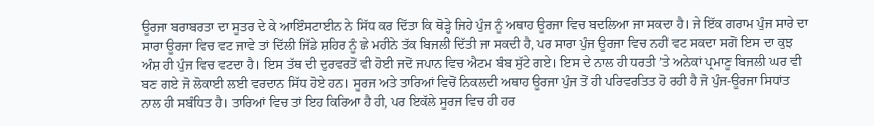ਊਰਜਾ ਬਰਾਬਰਤਾ ਦਾ ਸੂਤਰ ਦੇ ਕੇ ਆਇੰਸਟਾਈਨ ਨੇ ਸਿੱਧ ਕਰ ਦਿੱਤਾ ਕਿ ਥੋੜ੍ਹੇ ਜਿਹੇ ਪੁੰਜ ਨੂੰ ਅਥਾਹ ਊਰਜਾ ਵਿਚ ਬਦਲਿਆ ਜਾ ਸਕਦਾ ਹੈ। ਜੇ ਇੱਕ ਗਰਾਮ ਪੁੰਜ ਸਾਰੇ ਦਾ ਸਾਰਾ ਊਰਜਾ ਵਿਚ ਵਟ ਜਾਵੇ ਤਾਂ ਦਿੱਲੀ ਜਿੱਡੇ ਸ਼ਹਿਰ ਨੂੰ ਛੇ ਮਹੀਨੇ ਤੱਕ ਬਿਜਲੀ ਦਿੱਤੀ ਜਾ ਸਕਦੀ ਹੈ, ਪਰ ਸਾਰਾ ਪੁੰਜ ਊਰਜਾ ਵਿਚ ਨਹੀਂ ਵਟ ਸਕਦਾ ਸਗੋਂ ਇਸ ਦਾ ਕੁਝ ਅੰਸ਼ ਹੀ ਪੁੰਜ ਵਿਚ ਵਟਦਾ ਹੈ। ਇਸ ਤੱਥ ਦੀ ਦੁਰਵਰਤੋਂ ਵੀ ਹੋਈ ਜਦੋਂ ਜਪਾਨ ਵਿਚ ਐਟਮ ਬੰਬ ਸੁੱਟੇ ਗਏ। ਇਸ ਦੇ ਨਾਲ ਹੀ ਧਰਤੀ ’ਤੇ ਅਨੇਕਾਂ ਪ੍ਰਮਾਣੂ ਬਿਜਲੀ ਘਰ ਵੀ ਬਣ ਗਏ ਜੋ ਲੋਕਾਈ ਲਈ ਵਰਦਾਨ ਸਿੱਧ ਹੋਏ ਹਨ। ਸੂਰਜ ਅਤੇ ਤਾਰਿਆਂ ਵਿਚੋਂ ਨਿਕਲਦੀ ਅਥਾਹ ਊਰਜਾ ਪੁੰਜ ਤੋਂ ਹੀ ਪਰਿਵਰਤਿਤ ਹੋ ਰਹੀ ਹੈ ਜੋ ਪੁੰਜ-ਊਰਜਾ ਸਿਧਾਂਤ ਨਾਲ ਹੀ ਸਬੰਧਿਤ ਹੈ। ਤਾਰਿਆਂ ਵਿਚ ਤਾਂ ਇਹ ਕਿਰਿਆ ਹੈ ਹੀ, ਪਰ ਇਕੱਲੇ ਸੂਰਜ ਵਿਚ ਹੀ ਹਰ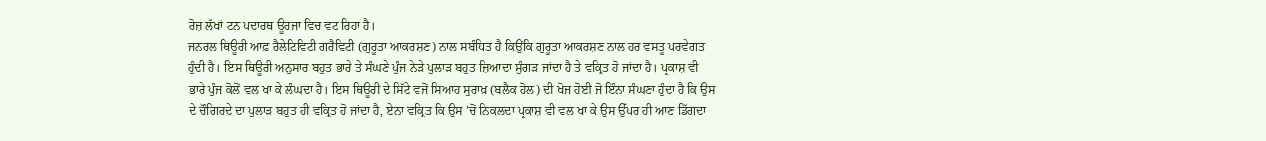ਰੋਜ਼ ਲੱਖਾਂ ਟਨ ਪਦਾਰਥ ਊਰਜਾ ਵਿਚ ਵਟ ਰਿਹਾ ਹੈ।
ਜਨਰਲ ਥਿਊਰੀ ਆਫ਼ ਰੈਲੇਟਿਵਿਟੀ ਗਰੈਵਿਟੀ (ਗੁਰੂਤਾ ਆਕਰਸ਼ਣ) ਨਾਲ ਸਬੰਧਿਤ ਹੈ ਕਿਉਂਕਿ ਗੁਰੂਤਾ ਆਕਰਸ਼ਣ ਨਾਲ ਹਰ ਵਸਤੂ ਪਰਵੇਗਤ ਹੁੰਦੀ ਹੈ। ਇਸ ਥਿਊਰੀ ਅਨੁਸਾਰ ਬਹੁਤ ਭਾਰੇ ਤੇ ਸੰਘਣੇ ਪੁੰਜ ਨੇੜੇ ਪੁਲਾੜ ਬਹੁਤ ਜ਼ਿਆਦਾ ਸੁੰਗੜ ਜਾਂਦਾ ਹੈ ਤੇ ਵਕ੍ਰਿਤ ਹੋ ਜਾਂਦਾ ਹੈ। ਪ੍ਰਕਾਸ਼ ਵੀ ਭਾਰੇ ਪੁੰਜ ਕੋਲੋਂ ਵਲ ਖਾ ਕੇ ਲੰਘਦਾ ਹੈ। ਇਸ ਥਿਊਰੀ ਦੇ ਸਿੱਟੇ ਵਜੋਂ ਸਿਆਹ ਸੁਰਾਖ਼ (ਬਲੈਕ ਹੋਲ) ਦੀ ਖੋਜ ਹੋਈ ਜੋ ਇੰਨਾ ਸੰਘਣਾ ਹੁੰਦਾ ਹੈ ਕਿ ਉਸ ਦੇ ਚੌਗਿਰਦੇ ਦਾ ਪੁਲਾੜ ਬਹੁਤ ਹੀ ਵਕ੍ਰਿਤ ਹੋ ਜਾਂਦਾ ਹੈ, ਏਨਾ ਵਕ੍ਰਿਤ ਕਿ ਉਸ ’ਚੋਂ ਨਿਕਲਦਾ ਪ੍ਰਕਾਸ਼ ਵੀ ਵਲ ਖਾ ਕੇ ਉਸ ਉੱਪਰ ਹੀ ਆਣ ਡਿੱਗਦਾ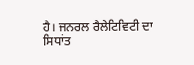ਹੈ। ਜਨਰਲ ਰੈਲੇਟਿਵਿਟੀ ਦਾ ਸਿਧਾਂਤ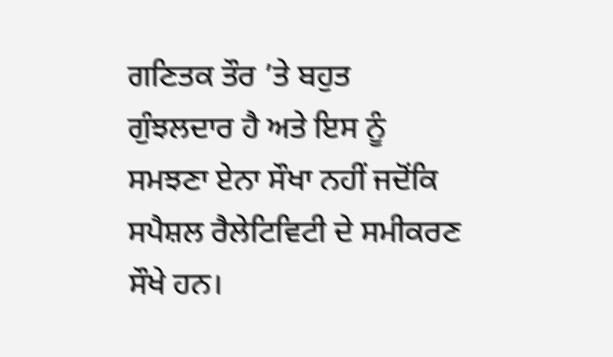ਗਣਿਤਕ ਤੌਰ ’ਤੇ ਬਹੁਤ ਗੁੰਝਲਦਾਰ ਹੈ ਅਤੇ ਇਸ ਨੂੰ ਸਮਝਣਾ ਏਨਾ ਸੌਖਾ ਨਹੀਂ ਜਦੋਂਕਿ ਸਪੈਸ਼ਲ ਰੈਲੇਟਿਵਿਟੀ ਦੇ ਸਮੀਕਰਣ ਸੌਖੇ ਹਨ।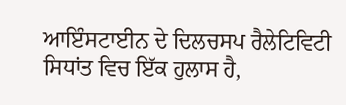ਆਇੰਸਟਾਈਨ ਦੇ ਦਿਲਚਸਪ ਰੈਲੇਟਿਵਿਟੀ ਸਿਧਾਂਤ ਵਿਚ ਇੱਕ ਹੁਲਾਸ ਹੈ,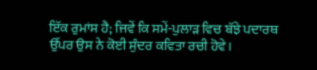ਇੱਕ ਰੁਮਾਂਸ ਹੈ; ਜਿਵੇਂ ਕਿ ਸਮੇਂ-ਪੁਲਾੜ ਵਿਚ ਬੱਝੇ ਪਦਾਰਥ ਉੱਪਰ ਉਸ ਨੇ ਕੋਈ ਸੁੰਦਰ ਕਵਿਤਾ ਰਚੀ ਹੋਵੇ।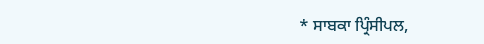* ਸਾਬਕਾ ਪ੍ਰਿੰਸੀਪਲ,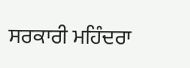ਸਰਕਾਰੀ ਮਹਿੰਦਰਾ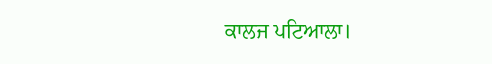ਕਾਲਜ ਪਟਿਆਲਾ।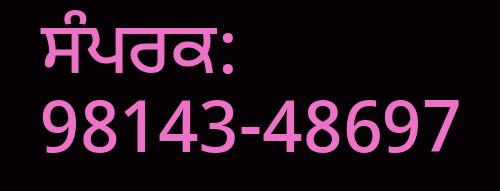ਸੰਪਰਕ: 98143-48697